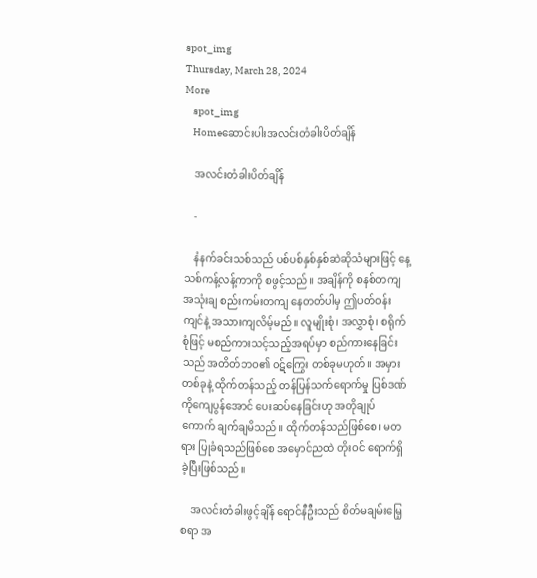spot_img
Thursday, March 28, 2024
More
    spot_img
    Homeဆောင်းပါးအလင်းတံခါးပိတ်ချိန်

    အလင်းတံခါးပိတ်ချိန်

    -

    နံနက်ခင်းသစ်သည် ပစ်ပစ်နှစ်နှစ်ဆဲဆိုသံများဖြင့် နေ့သစ်ကန့်လန့်ကာကို စဖွင့်သည်။ အချိန်ကို စနစ်တကျအသုံးချ စည်းကမ်းတကျ နေတတ်ပါမှ ဤပတ်ဝန်းကျင်နဲ့ အသားကျလိမ့်မည်။ လူမျိုးစုံ၊ အလွှာစုံ၊ စရိုက်စုံဖြင့် မစည်ကားသင့်သည့်အရပ်မှာ စည်ကားနေခြင်းသည် အတိတ်ဘဝ၏ ၀ဋ်ကြွေး တစ်ခုမဟုတ်။ အမှားတစ်ခုနဲ့ ထိုက်တန်သည့် တန်ပြန်သက်ရောက်မှု ပြစ်ဒဏ်ကိုကျေပွန်အောင် ပေးဆပ်နေခြင်းဟု အတိုချုပ်ကောက် ချက်ချမိသည်။ ထိုက်တန်သည်ဖြစ်စေ၊ မတရား ပြုခံရသည်ဖြစ်စေ အမှောင်ညထဲ တိုးဝင် ရောက်ရှိခဲ့ပြီးဖြစ်သည်။

    အလင်းတံခါးဖွင့်ချိန် ရောင်နီဦးသည် စိတ်မချမ်းမြေ့စရာ အ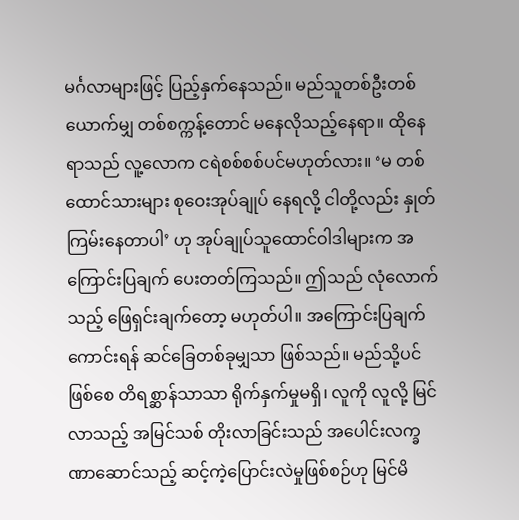မင်္ဂလာများဖြင့် ပြည့်နှက်နေသည်။ မည်သူတစ်ဦးတစ်ယောက်မျှ တစ်စက္ကန့်တောင် မနေလိုသည့်နေရာ။ ထိုနေရာသည် လူ့လောက ငရဲစစ်စစ်ပင်မဟုတ်လား။ ‘မ တစ်ထောင်သားများ စုဝေးအုပ်ချုပ် နေရလို့ ငါတို့လည်း နှုတ်ကြမ်းနေတာပါ’ ဟု အုပ်ချုပ်သူထောင်ဝါဒါများက အကြောင်းပြချက် ပေးတတ်ကြသည်။ ဤသည် လုံလောက်သည့် ဖြေရှင်းချက်တော့ မဟုတ်ပါ။ အကြောင်းပြချက်ကောင်းရန် ဆင်ခြေတစ်ခုမျှသာ ဖြစ်သည်။ မည်သို့ပင်ဖြစ်စေ တိရစ္ဆာန်သာသာ ရိုက်နှက်မှုမရှိ၊ လူကို လူလို့ မြင်လာသည့် အမြင်သစ် တိုးလာခြင်းသည် အပေါင်းလက္ခဏာဆောင်သည့် ဆင့်ကဲ့ပြောင်းလဲမှုဖြစ်စဉ်ဟု မြင်မိ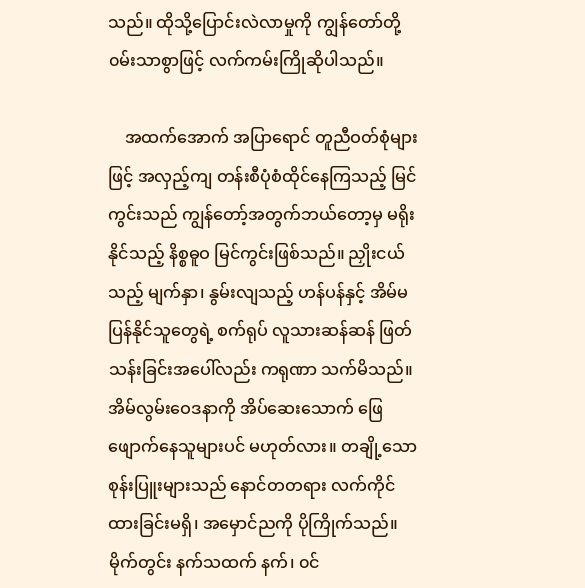သည်။ ထိုသို့ပြောင်းလဲလာမှုကို ကျွန်တော်တို့ ၀မ်းသာစွာဖြင့် လက်ကမ်းကြိုဆိုပါသည်။

    အထက်အောက် အပြာရောင် တူညီဝတ်စုံများဖြင့် အလှည့်ကျ တန်းစီပုံစံထိုင်နေကြသည့် မြင်ကွင်းသည် ကျွန်တော့်အတွက်ဘယ်တော့မှ မရိုးနိုင်သည့် နိစ္စဓူဝ မြင်ကွင်းဖြစ်သည်။ ညှိုးငယ်သည့် မျက်နှာ၊ နွမ်းလျသည့် ဟန်ပန်နှင့် အိမ်မပြန်နိုင်သူတွေရဲ့ စက်ရုပ် လူသားဆန်ဆန် ဖြတ်သန်းခြင်းအပေါ်လည်း ကရုဏာ သက်မိသည်။ အိမ်လွမ်းဝေဒနာကို အိပ်ဆေးသောက် ဖြေဖျောက်နေသူများပင် မဟုတ်လား။ တချို့သော စုန်းပြူးများသည် နောင်တတရား လက်ကိုင်ထားခြင်းမရှိ၊ အမှောင်ညကို ပိုကြိုက်သည်။ မိုက်တွင်း နက်သထက် နက်၊ ၀င်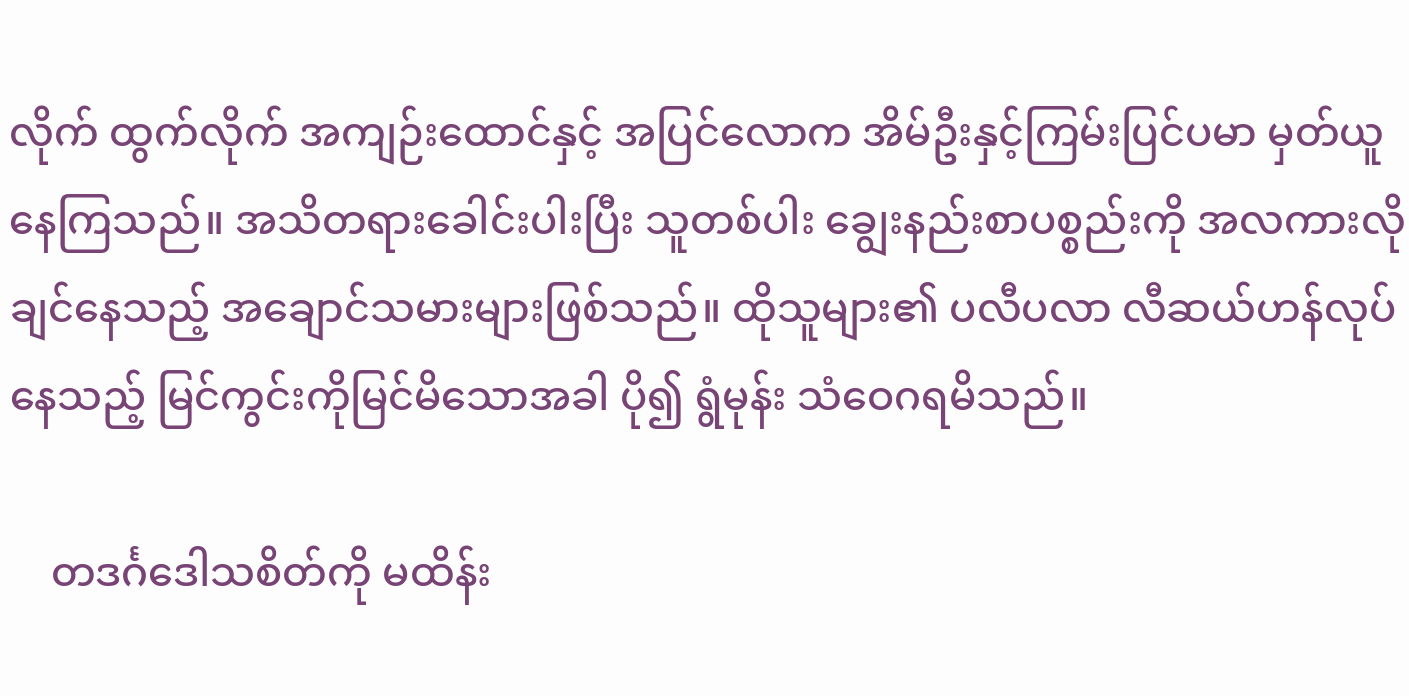လိုက် ထွက်လိုက် အကျဉ်းထောင်နှင့် အပြင်လောက အိမ်ဦးနှင့်ကြမ်းပြင်ပမာ မှတ်ယူနေကြသည်။ အသိတရားခေါင်းပါးပြီး သူတစ်ပါး ချွေးနည်းစာပစ္စည်းကို အလကားလိုချင်နေသည့် အချောင်သမားများဖြစ်သည်။ ထိုသူများ၏ ပလီပလာ လီဆယ်ဟန်လုပ်နေသည့် မြင်ကွင်းကိုမြင်မိသောအခါ ပို၍ ရွံမုန်း သံဝေဂရမိသည်။

    တဒင်္ဂဒေါသစိတ်ကို မထိန်း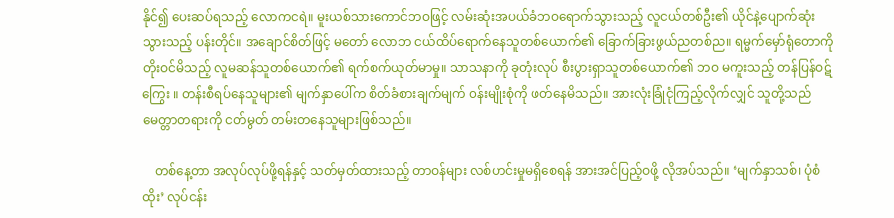နိုင်၍ ပေးဆပ်ရသည့် လောကငရဲ။ မူးယစ်သားကောင်ဘဝဖြင့် လမ်းဆုံးအပယ်ခံဘဝရောက်သွားသည့် လူငယ်တစ်ဦး၏ ယိုင်နဲ့ပျောက်ဆုံးသွားသည့် ပန်းတိုင်။ အချောင်စိတ်ဖြင့် မတော် လောဘ ငယ်ထိပ်ရောက်နေသူတစ်ယောက်၏ ခြောက်ခြားဖွယ်ညတစ်ည။ ရမ္မက်မှော်ရုံတောကို တိုးဝင်မိသည့် လူမဆန်သူတစ်ယောက်၏ ရက်စက်ယုတ်မာမှု။ သာသနာကို ခုတုံးလုပ် စီးပွားရှာသူတစ်ယောက်၏ ဘဝ မကူးသည့် တန်ပြန်ဝဋ်ကြွေး ။ တန်းစီရပ်နေသူများ၏ မျက်နှာပေါ်က စိတ်ခံစားချက်မျက် ၀န်းမျိုးစုံကို ဖတ်နေမိသည်။ အားလုံးခြုံငုံကြည့်လိုက်လျှင် သူတို့သည် မေတ္တာတရားကို ငတ်မွတ် တမ်းတနေသူများဖြစ်သည်။

    တစ်နေ့တာ အလုပ်လုပ်ဖို့ရန်နှင့် သတ်မှတ်ထားသည့် တာဝန်များ လစ်ဟင်းမှုမရှိစေရန် အားအင်ပြည့်ဝဖို့ လိုအပ်သည်။ ‘မျက်နှာသစ်၊ ပုံစံထိုး’ လုပ်ငန်း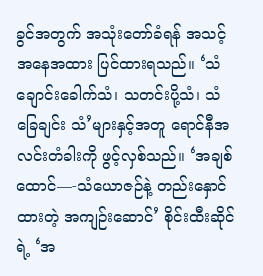ခွင်အတွက် အသုံးတော်ခံရန် အသင့်အနေအထား ပြင်ထားရသည်။ ‘သံချောင်းခေါက်သံ၊ သတင်းပို့သံ၊ သံခြေချင်း သံ’များနှင့်အတူ ရောင်နီအလင်းတံခါးကို ဖွင့်လှစ်သည်။ ‘အချစ်ထောင်—-သံယောဇဉ်နဲ့ တည်းနှောင်ထားတဲ့ အကျဉ်းဆောင်’ စိုင်းထီးဆိုင်ရဲ့ ‘အ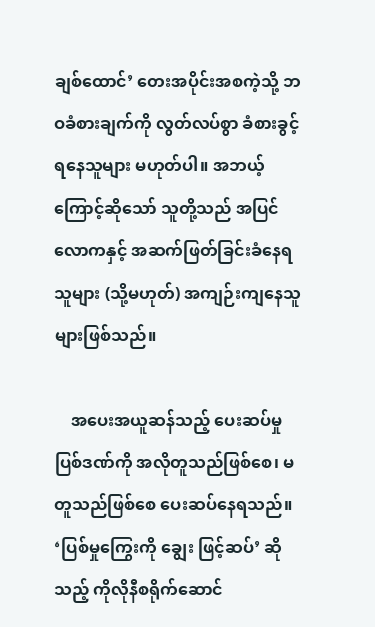ချစ်ထောင်’ တေးအပိုင်းအစကဲ့သို့ ဘဝခံစားချက်ကို လွတ်လပ်စွာ ခံစားခွင့်ရနေသူများ မဟုတ်ပါ။ အဘယ့်ကြောင့်ဆိုသော် သူတို့သည် အပြင်လောကနှင့် အဆက်ဖြတ်ခြင်းခံနေရသူများ (သို့မဟုတ်) အကျဉ်းကျနေသူများဖြစ်သည်။

    အပေးအယူဆန်သည့် ပေးဆပ်မှုပြစ်ဒဏ်ကို အလိုတူသည်ဖြစ်စေ၊ မတူသည်ဖြစ်စေ ပေးဆပ်နေရသည်။ ‘ပြစ်မှုကြွေးကို ချွေး ဖြင့်ဆပ်’ ဆိုသည့် ကိုလိုနီစရိုက်ဆောင်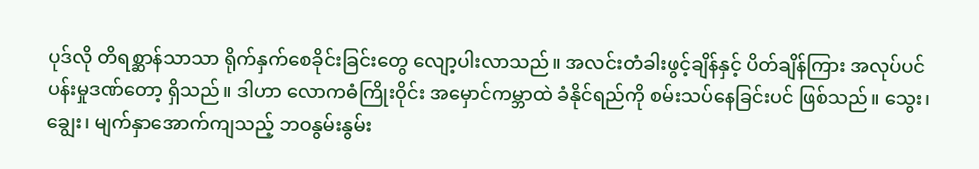ပုဒ်လို တိရစ္ဆာန်သာသာ ရိုက်နှက်စေခိုင်းခြင်းတွေ လျော့ပါးလာသည်။ အလင်းတံခါးဖွင့်ချိန်နှင့် ပိတ်ချိန်ကြား အလုပ်ပင်ပန်းမှုဒဏ်တော့ ရှိသည်။ ဒါဟာ လောကဓံကြိုးဝိုင်း အမှောင်ကမ္ဘာထဲ ခံနိုင်ရည်ကို စမ်းသပ်နေခြင်းပင် ဖြစ်သည်။ သွေး၊ ချွေး၊ မျက်နှာအောက်ကျသည့် ဘဝနွမ်းနွမ်း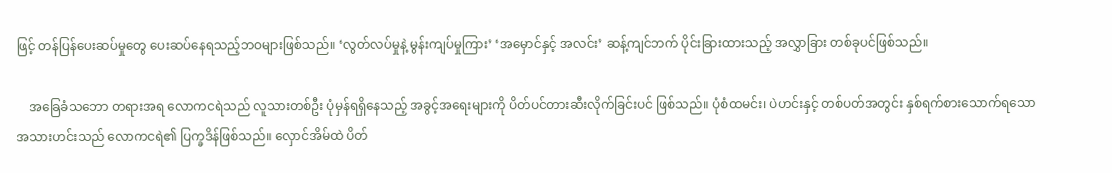ဖြင့် တန်ပြန်ပေးဆပ်မှုတွေ ပေးဆပ်နေရသည့်ဘဝများဖြစ်သည်။ ‘လွတ်လပ်မှုနဲ့ မွန်းကျပ်မှုကြား’ ‘အမှောင်နှင့် အလင်း’ ဆန့်ကျင်ဘက် ပိုင်းခြားထားသည့် အလွှာခြား တစ်ခုပင်ဖြစ်သည်။

    အခြေခံသဘော တရားအရ လောကငရဲသည် လူသားတစ်ဦး ပုံမှန်ရရှိနေသည့် အခွင့်အရေးများကို ပိတ်ပင်တားဆီးလိုက်ခြင်းပင် ဖြစ်သည်။ ပုံစံထမင်း၊ ပဲဟင်းနှင့် တစ်ပတ်အတွင်း နှစ်ရက်စားသောက်ရသော အသားဟင်းသည် လောကငရဲ၏ ပြက္ခဒိန်ဖြစ်သည်။ လှောင်အိမ်ထဲ ပိတ်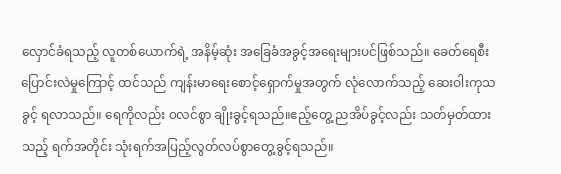လှောင်ခံရသည့် လူတစ်ယောက်ရဲ့ အနိမ့်ဆုံး အခြေခံအခွင့်အရေးများပင်ဖြစ်သည်။ ခေတ်ရေစီးပြောင်းလဲမှုကြောင့် ထင်သည် ကျန်းမာရေးစောင့်ရှောက်မှုအတွက် လုံလောက်သည့် ဆေးဝါးကုသခွင့် ရလာသည်။ ရေကိုလည်း ၀လင်စွာ ချိုးခွင့်ရသည်။ဧည့်တွေ့ ညအိပ်ခွင့်လည်း သတ်မှတ်ထားသည့် ရက်အတိုင်း သုံးရက်အပြည့်လွတ်လပ်စွာတွေ့ခွင့်ရသည်။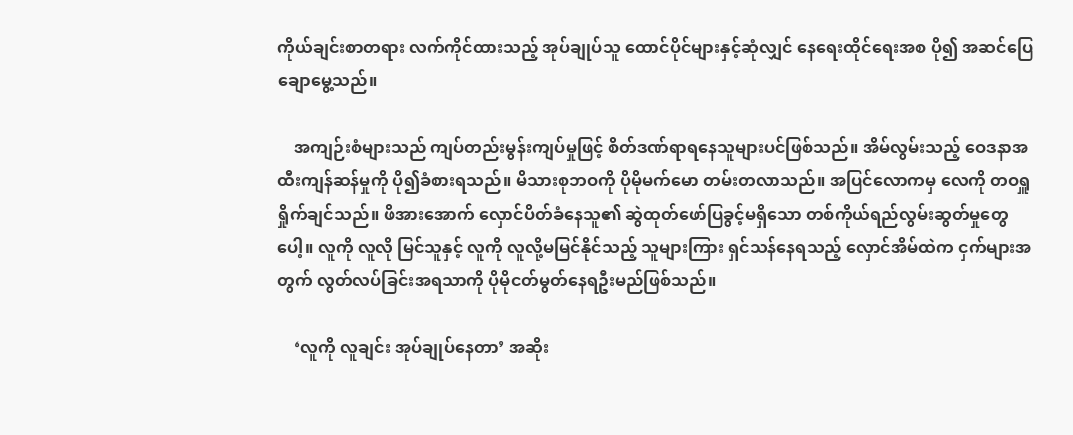ကိုယ်ချင်းစာတရား လက်ကိုင်ထားသည့် အုပ်ချုပ်သူ ထောင်ပိုင်များနှင့်ဆုံလျှင် နေရေးထိုင်ရေးအစ ပို၍ အဆင်ပြေ ချောမွေ့သည်။

    အကျဉ်းစံများသည် ကျပ်တည်းမွန်းကျပ်မှုဖြင့် စိတ်ဒဏ်ရာရနေသူများပင်ဖြစ်သည်။ အိမ်လွမ်းသည့် ဝေဒနာအထီးကျန်ဆန်မှုကို ပို၍ခံစားရသည်။ မိသားစုဘဝကို ပိုမိုမက်မော တမ်းတလာသည်။ အပြင်လောကမှ လေကို တဝရှူရှိုက်ချင်သည်။ ဖိအားအောက် လှောင်ပိတ်ခံနေသူ၏ ဆွဲထုတ်ဖော်ပြခွင့်မရှိသော တစ်ကိုယ်ရည်လွမ်းဆွတ်မှုတွေပေါ့။ လူကို လူလို မြင်သူနှင့် လူကို လူလို့မမြင်နိုင်သည့် သူများကြား ရှင်သန်နေရသည့် လှောင်အိမ်ထဲက ငှက်များအတွက် လွတ်လပ်ခြင်းအရသာကို ပိုမိုငတ်မွတ်နေရဦးမည်ဖြစ်သည်။

    ‘လူကို လူချင်း အုပ်ချုပ်နေတာ’ အဆိုး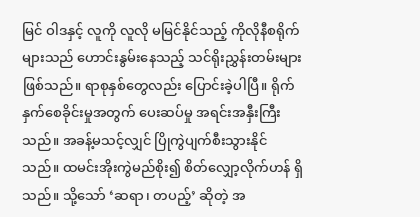မြင် ဝါဒနှင့် လူကို လူလို မမြင်နိုင်သည့် ကိုလိုနီစရိုက်များသည် ဟောင်းနွမ်းနေသည့် သင်ရိုးညွှန်းတမ်းများဖြစ်သည်။ ရာစုနှစ်တွေလည်း ပြောင်းခဲ့ပါပြီ။ ရိုက်နှက်စေခိုင်းမှုအတွက် ပေးဆပ်မှု အရင်းအနှီးကြီးသည်။ အခန့်မသင့်လျှင် ပြိုကွဲပျက်စီးသွားနိုင်သည်။ ထမင်းအိုးကွဲမည်စိုး၍ စိတ်လျှော့လိုက်ဟန် ရှိသည်။ သို့သော် ‘ဆရာ၊ တပည့်’ ဆိုတဲ့ အ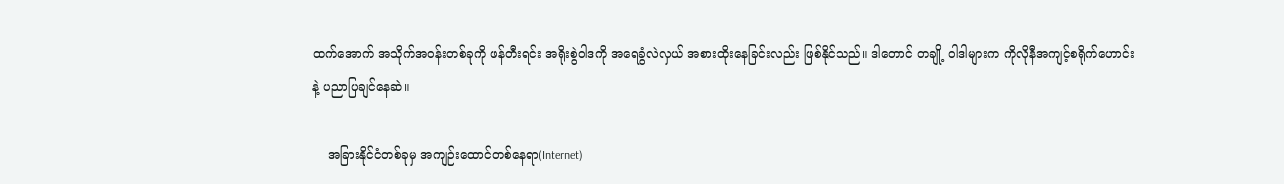ထက်အောက် အသိုက်အဝန်းတစ်ခုကို ဖန်တီးရင်း အရိုးစွဲဝါဒကို အရေခွံလဲလှယ် အစားထိုးနေခြင်းလည်း ဖြစ်နိုင်သည်။ ဒါတောင် တချို့ ဝါဒါများက ကိုလိုနီအကျင့်စရိုက်ဟောင်းနဲ့ ပညာပြချင်နေဆဲ။

    အခြားနိုင်ငံတစ်ခုမှ အကျဉ်းထောင်တစ်နေရာ(Internet)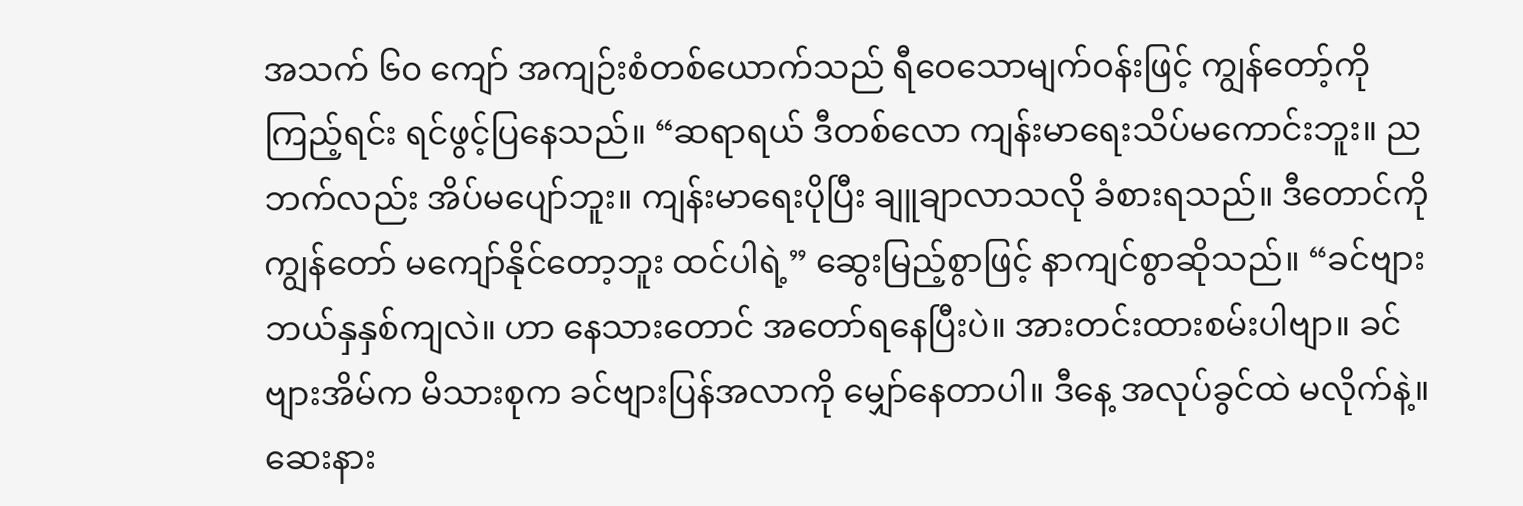အသက် ၆၀ ကျော် အကျဉ်းစံတစ်ယောက်သည် ရီဝေသောမျက်ဝန်းဖြင့် ကျွန်တော့်ကို ကြည့်ရင်း ရင်ဖွင့်ပြနေသည်။ “ဆရာရယ် ဒီတစ်လော ကျန်းမာရေးသိပ်မကောင်းဘူး။ ညဘက်လည်း အိပ်မပျော်ဘူး။ ကျန်းမာရေးပိုပြီး ချူချာလာသလို ခံစားရသည်။ ဒီတောင်ကို ကျွန်တော် မကျော်နိုင်တော့ဘူး ထင်ပါရဲ့” ဆွေးမြည့်စွာဖြင့် နာကျင်စွာဆိုသည်။ “ခင်ဗျား ဘယ်နှနှစ်ကျလဲ။ ဟာ နေသားတောင် အတော်ရနေပြီးပဲ။ အားတင်းထားစမ်းပါဗျာ။ ခင်ဗျားအိမ်က မိသားစုက ခင်ဗျားပြန်အလာကို မျှော်နေတာပါ။ ဒီနေ့ အလုပ်ခွင်ထဲ မလိုက်နဲ့။ ဆေးနား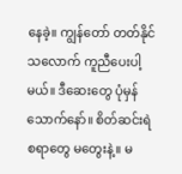နေခဲ့။ ကျွန်တော် တတ်နိုင်သလောက် ကူညီပေးပါ့မယ်။ ဒီဆေးတွေ ပုံမှန်သောက်နော်။ စိတ်ဆင်းရဲစရာတွေ မတွေးနဲ့။ မ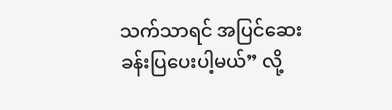သက်သာရင် အပြင်ဆေးခန်းပြပေးပါ့မယ်” လို့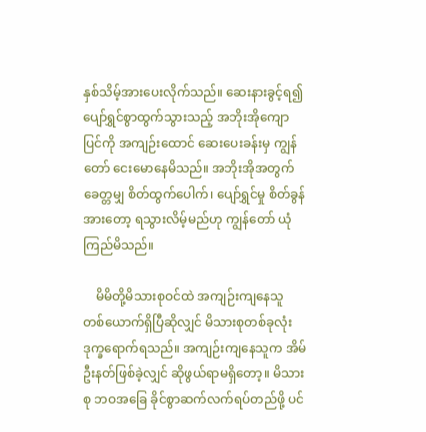နှစ်သိမ့်အားပေးလိုက်သည်။ ဆေးနားခွင့်ရ၍ ပျော်ရွှင်စွာထွက်သွားသည့် အဘိုးအိုကျောပြင်ကို အကျဉ်းထောင် ဆေးပေးခန်းမှ ကျွန်တော် ငေးမောနေမိသည်။ အဘိုးအိုအတွက် ခေတ္တမျှ စိတ်ထွက်ပေါက်၊ ပျော်ရွှင်မှု စိတ်ခွန်အားတော့ ရသွားလိမ့်မည်ဟု ကျွန်တော် ယုံကြည်မိသည်။

    မိမိတို့မိသားစုဝင်ထဲ အကျဉ်းကျနေသူ တစ်ယောက်ရှိပြီဆိုလျှင် မိသားစုတစ်ခုလုံး ဒုက္ခရောက်ရသည်။ အကျဉ်းကျနေသူက အိမ်ဦးနတ်ဖြစ်ခဲ့လျှင် ဆိုဖွယ်ရာမရှိတော့။ မိသားစု ဘဝအခြေ ခိုင်စွာဆက်လက်ရပ်တည်ဖို့ ပင်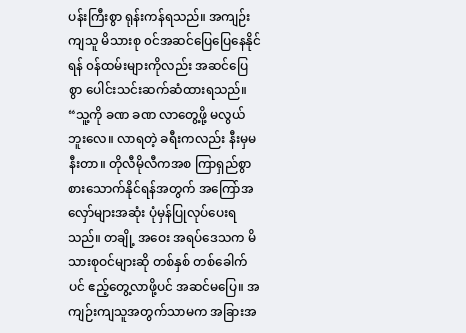ပန်းကြီးစွာ ရုန်းကန်ရသည်။ အကျဉ်းကျသူ မိသားစု ၀င်အဆင်ပြေပြေနေနိုင်ရန် ၀န်ထမ်းများကိုလည်း အဆင်ပြေစွာ ပေါင်းသင်းဆက်ဆံထားရသည်။ “သူ့ကို ခဏ ခဏ လာတွေ့ဖို့ မလွယ်ဘူးလေ။ လာရတဲ့ ခရီးကလည်း နီးမှမနီးတာ။ တိုလီမိုလီကအစ ကြာရှည်စွာ စားသောက်နိုင်ရန်အတွက် အကြော်အလှော်များအဆုံး ပုံမှန်ပြုလုပ်ပေးရသည်။ တချို့ အဝေး အရပ်ဒေသက မိသားစုဝင်များဆို တစ်နှစ် တစ်ခေါက်ပင် ဧည့်တွေ့လာဖို့ပင် အဆင်မပြေ။ အကျဉ်းကျသူအတွက်သာမက အခြားအ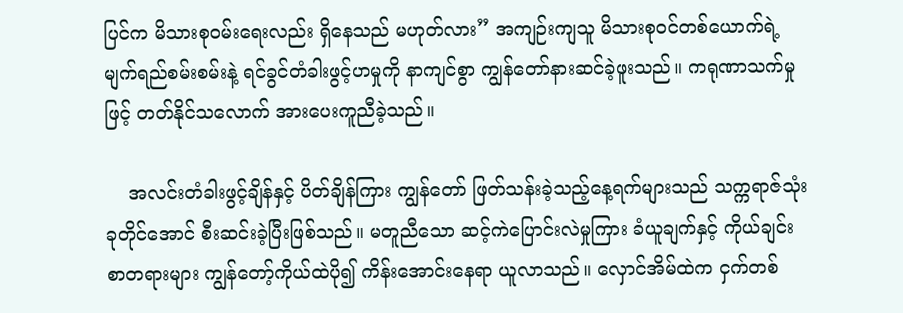ပြင်က မိသားစုဝမ်းရေးလည်း ရှိနေသည် မဟုတ်လား” အကျဉ်းကျသူ မိသားစုဝင်တစ်ယောက်ရဲ့ မျက်ရည်စမ်းစမ်းနဲ့ ရင်ခွင်တံခါးဖွင့်ဟမှုကို နာကျင်စွာ ကျွန်တော်နားဆင်ခဲ့ဖူးသည်။ ကရုဏာသက်မှုဖြင့် တတ်နိုင်သလောက် အားပေးကူညီခဲ့သည်။

    အလင်းတံခါးဖွင့်ချိန်နှင့် ပိတ်ချိန်ကြား ကျွန်တော် ဖြတ်သန်းခဲ့သည့်နေ့ရက်များသည် သက္ကရာဇ်သုံးခုတိုင်အောင် စီးဆင်းခဲ့ပြီးဖြစ်သည်။ မတူညီသော ဆင့်ကဲပြောင်းလဲမှုကြား ခံယူချက်နှင့် ကိုယ်ချင်းစာတရားများ ကျွန်တော့်ကိုယ်ထဲပို၍ ကိန်းအောင်းနေရာ ယူလာသည်။ လှောင်အိမ်ထဲက ငှက်တစ်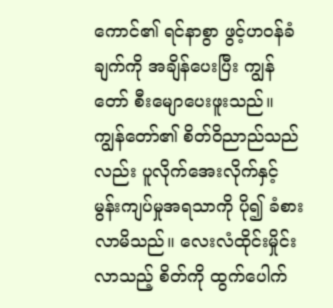ကောင်၏ ရင်နာစွာ ဖွင့်ဟဝန်ခံချက်ကို အချိန်ပေးပြီး ကျွန်တော် စီးမျောပေးဖူးသည်။ ကျွန်တော်၏ စိတ်ဝိညာည်သည်လည်း ပူလိုက်အေးလိုက်နှင့် မွန်းကျပ်မှုအရသာကို ပို၍ ခံစားလာမိသည်။ လေးလံထိုင်းမှိုင်းလာသည့် စိတ်ကို ထွက်ပေါက်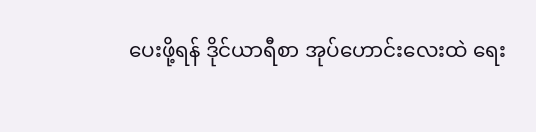ပေးဖို့ရန် ဒိုင်ယာရီစာ အုပ်ဟောင်းလေးထဲ ရေး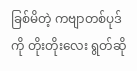ခြစ်မိတဲ့ ကဗျာတစ်ပုဒ်ကို တိုးတိုးလေး ရွတ်ဆို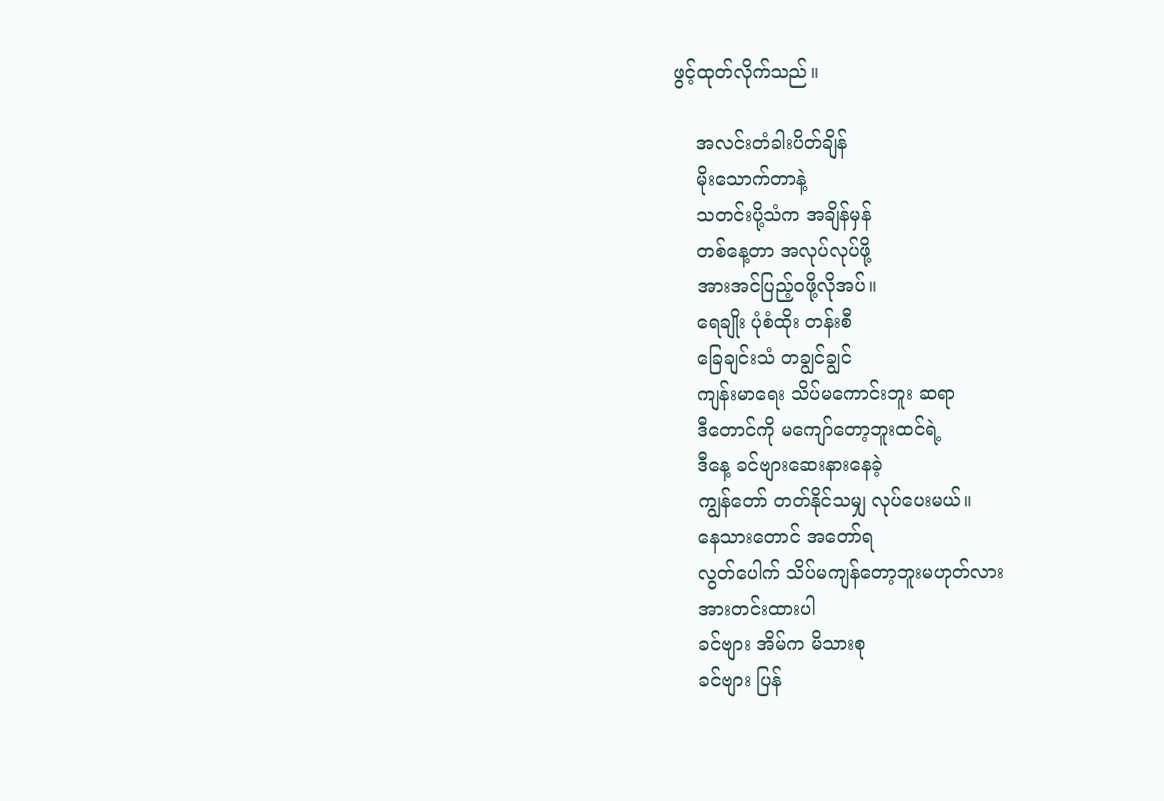ဖွင့်ထုတ်လိုက်သည်။

    အလင်းတံခါးပိတ်ချိန်
    မိုးသောက်တာနဲ့
    သတင်းပို့သံက အချိန်မှန်
    တစ်နေ့တာ အလုပ်လုပ်ဖို့
    အားအင်ပြည့်ဝဖို့လိုအပ်။
    ရေချိုး ပုံစံထိုး တန်းစီ
    ခြေချင်းသံ တချွင်ချွင်
    ကျန်းမာရေး သိပ်မကောင်းဘူး ဆရာ
    ဒီတောင်ကို မကျော်တော့ဘူးထင်ရဲ့
    ဒီနေ့ ခင်ဗျားဆေးနားနေခဲ့
    ကျွန်တော် တတ်နိုင်သမျှ လုပ်ပေးမယ်။
    နေသားတောင် အတော်ရ
    လွတ်ပေါက် သိပ်မကျန်တော့ဘူးမဟုတ်လား
    အားတင်းထားပါ
    ခင်ဗျား အိမ်က မိသားစု
    ခင်ဗျား ပြန်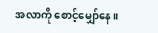အလာကို စောင့်မျှော်နေ။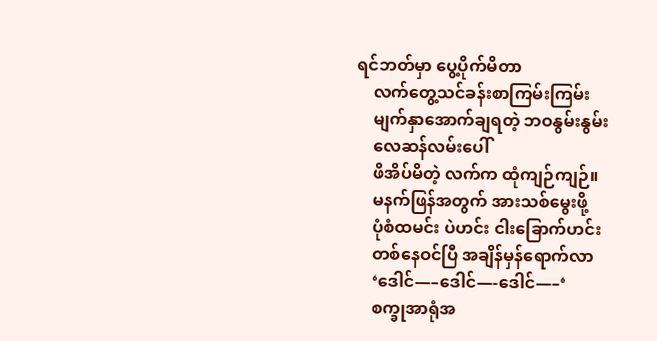ရင်ဘတ်မှာ ပွေ့ပိုက်မိတာ
    လက်တွေ့သင်ခန်းစာကြမ်းကြမ်း
    မျက်နှာအောက်ချရတဲ့ ဘဝနွမ်းနွမ်း
    လေဆန်လမ်းပေါ်
    ဖိအိပ်မိတဲ့ လက်က ထုံကျဉ်ကျဉ်။
    မနက်ဖြန်အတွက် အားသစ်မွေးဖို့
    ပုံစံထမင်း ပဲဟင်း ငါးခြောက်ဟင်း
    တစ်နေဝင်ပြီ အချိန်မှန်ရောက်လာ
    ‘ဒေါင်—–ဒေါင်—-ဒေါင်—–‘
    စက္ခုအာရုံအ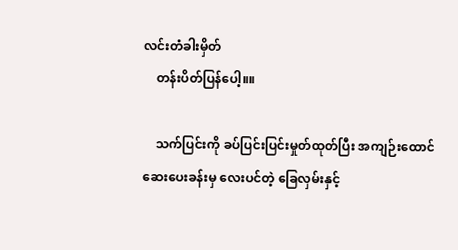လင်းတံခါးမှိတ်
    တန်းပိတ်ပြန်ပေါ့။။

    သက်ပြင်းကို ခပ်ပြင်းပြင်းမှုတ်ထုတ်ပြီး အကျဉ်းထောင်ဆေးပေးခန်းမှ လေးပင်တဲ့ ခြေလှမ်းနှင့်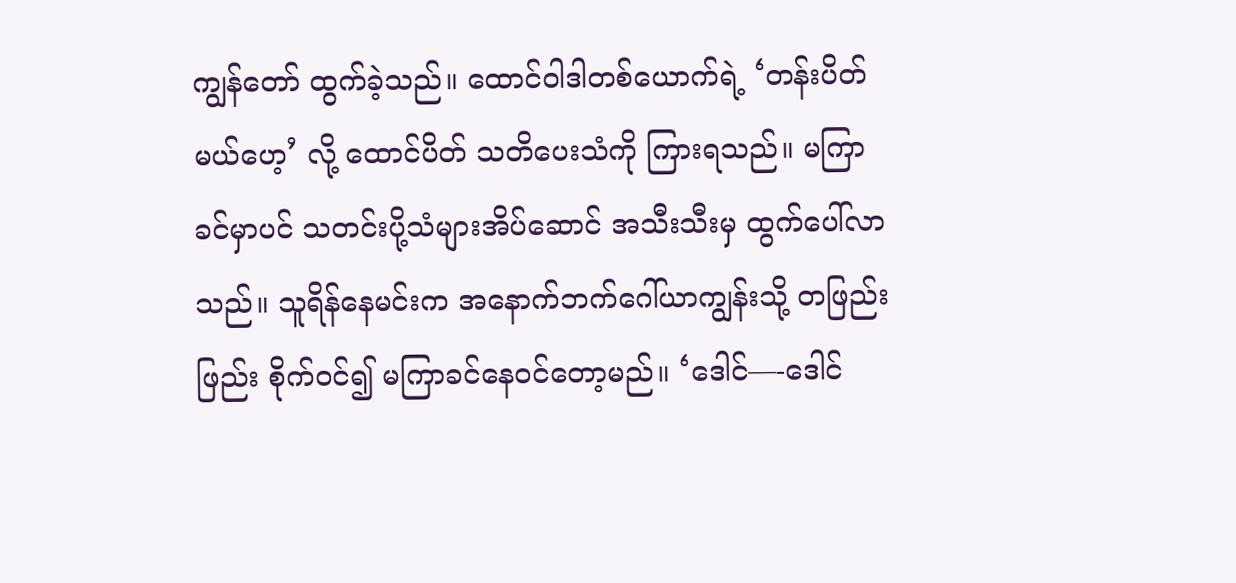ကျွန်တော် ထွက်ခဲ့သည်။ ထောင်ဝါဒါတစ်ယောက်ရဲ့ ‘တန်းပိတ်မယ်ဟေ့’ လို့ ထောင်ပိတ် သတိပေးသံကို ကြားရသည်။ မကြာခင်မှာပင် သတင်းပို့သံများအိပ်ဆောင် အသီးသီးမှ ထွက်ပေါ်လာသည်။ သူရိန်နေမင်းက အနောက်ဘက်ဂေါ်ယာကျွန်းသို့ တဖြည်းဖြည်း စိုက်ဝင်၍ မကြာခင်နေဝင်တော့မည်။ ‘ဒေါင်—-ဒေါင်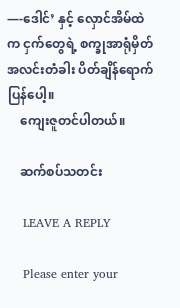—-ဒေါင်’ နှင့် လှောင်အိမ်ထဲက ငှက်တွေရဲ့ စက္ခုအာရုံမှိတ် အလင်းတံခါး ပိတ်ချိန်ရောက်ပြန်ပေါ့။
    ကျေးဇူတင်ပါတယ်။

    ဆက်စပ်သတင်း

    LEAVE A REPLY

    Please enter your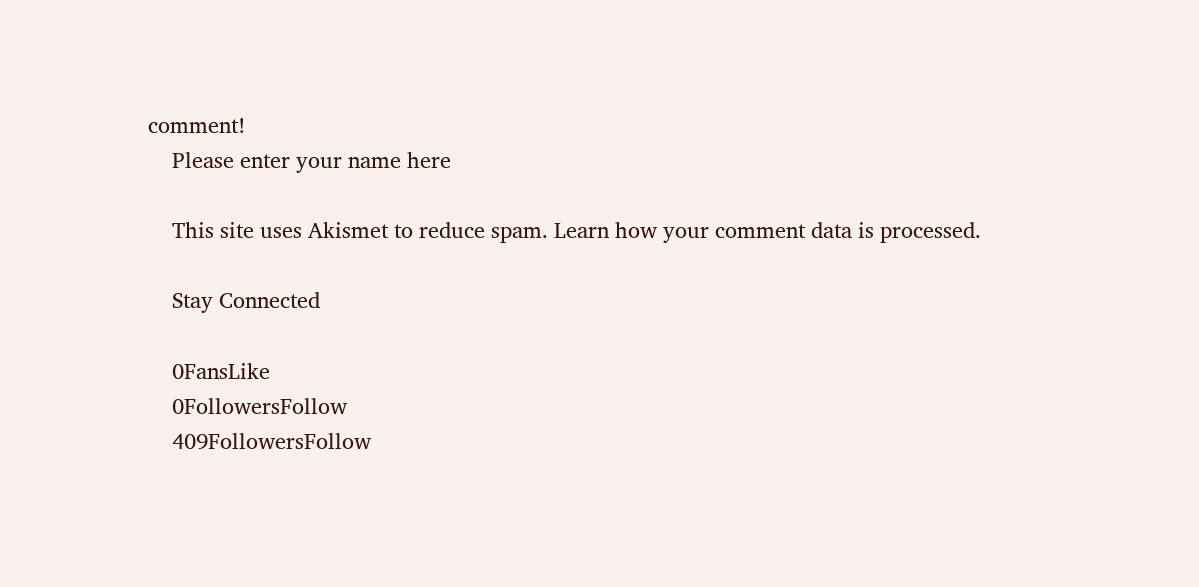comment!
    Please enter your name here

    This site uses Akismet to reduce spam. Learn how your comment data is processed.

    Stay Connected

    0FansLike
    0FollowersFollow
    409FollowersFollow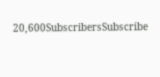20,600SubscribersSubscribe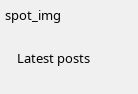spot_img

    Latest posts